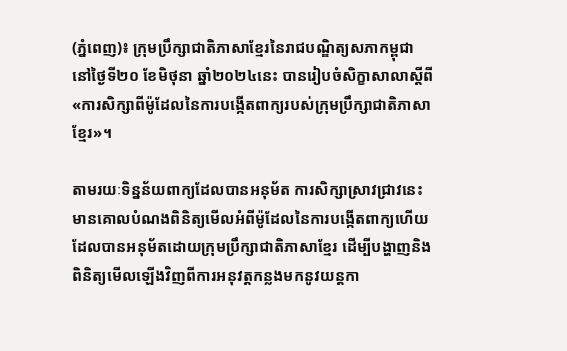(ភ្នំពេញ)៖ ក្រុមប្រឹក្សាជាតិភាសាខ្មែរនៃរាជបណ្ឌិត្យសភាកម្ពុជា នៅថ្ងៃទី២០ ខែមិថុនា ឆ្នាំ២០២៤នេះ បានរៀបចំសិក្ខាសាលាស្តីពី «ការសិក្សាពីម៉ូដែលនៃការបង្កើតពាក្យរបស់ក្រុមប្រឹក្សាជាតិភាសាខ្មែរ»។

តាមរយៈទិន្នន័យពាក្យដែលបានអនុម័ត ការសិក្សាស្រាវជ្រាវនេះមានគោលបំណងពិនិត្យមើលអំពីម៉ូដែលនៃការបង្កើតពាក្យហើយដែលបានអនុម័តដោយក្រុមប្រឹក្សាជាតិភាសាខ្មែរ ដើម្បីបង្ហាញនិងពិនិត្យមើលឡើងវិញពីការអនុវត្តកន្លងមកនូវយន្តកា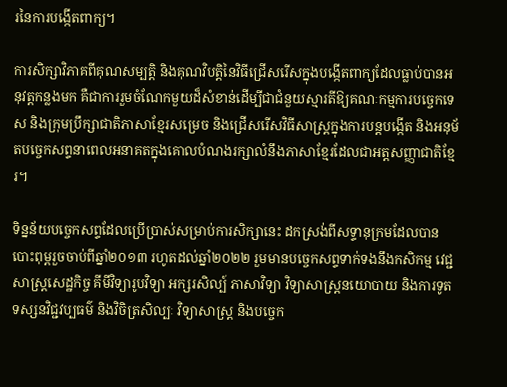រនៃការបង្កើតពាក្យ។

ការសិក្សាវិភាគពីគុណសម្បត្តិ និងគុណវិបត្តិនៃវិធីជ្រើសរើសក្នុងបង្កើតពាក្យដែលធ្លាប់បានអនុវត្តកន្លងមក គឺជាការរួមចំណែកមួយដ៏សំខាន់ដើម្បីជាជំនួយស្មារតីឱ្យគណៈកម្មការបច្ចេកទេស និងក្រុមប្រឹក្សាជាតិភាសាខ្មែរសម្រេច និងជ្រើសរើសវិធីសាស្ត្រក្នុងការបន្តបង្កើត និងអនុម័តបច្ចេកសព្ទនាពេលអនាគតក្នុងគោលបំណងរក្សាលំនឹងភាសាខ្មែរដែលជាអត្តសញ្ញាជាតិខ្មែរ។

ទិន្នន័យបច្ចេកសព្ទដែលប្រើប្រាស់សម្រាប់ការសិក្សានេះ ដកស្រង់ពីសទ្ទានុក្រមដែលបានបោះពុម្ពរួចចាប់ពីឆ្នាំ២០១៣ រហូតដល់ឆ្នាំ២០២២ រួមមានបច្ចេកសព្ទទាក់ទងនឹងកសិកម្ម វេជ្ជសាស្ត្រសេដ្ឋកិច្ច គីមីវិទ្យារូបវិទ្យា អក្សរសិល្ប៍ ភាសាវិទ្យា វិទ្យាសាស្ត្រនយោបាយ និងការទូត ទស្សនវិជ្ជវប្បធម៌ និងវិចិត្រសិល្បៈ វិទ្យាសាស្ត្រ និងបច្ចេក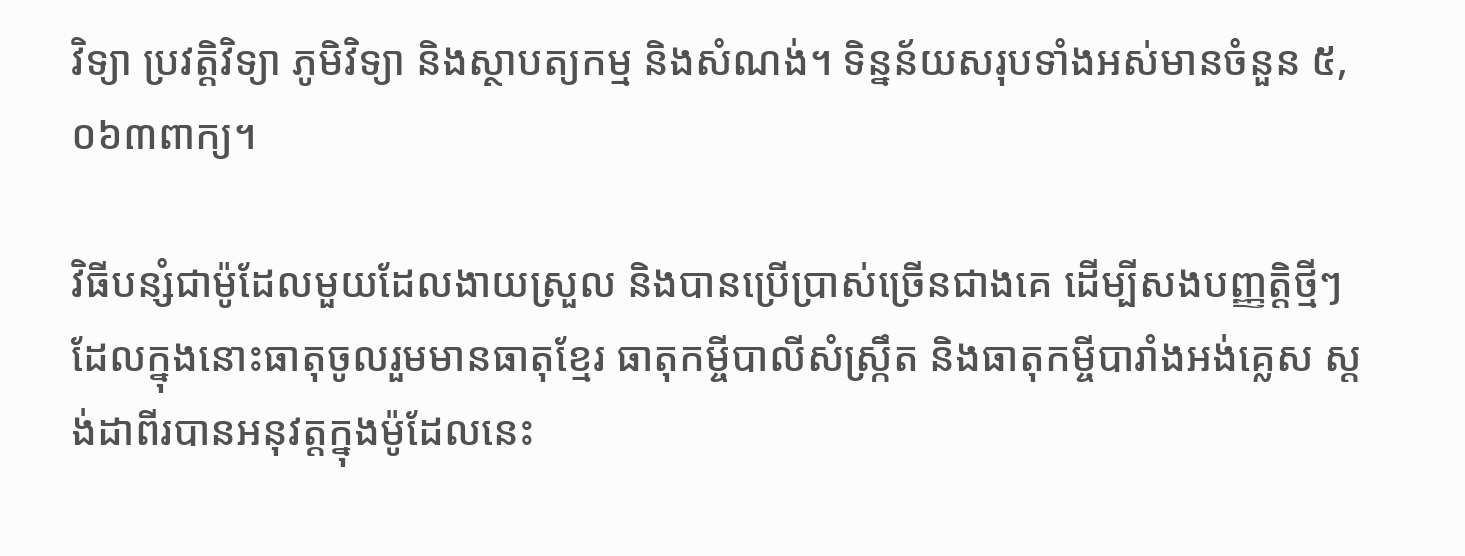វិទ្យា ប្រវត្តិវិទ្យា ភូមិវិទ្យា និងស្ថាបត្យកម្ម និងសំណង់។ ទិន្នន័យសរុបទាំងអស់មានចំនួន ៥,០៦៣ពាក្យ។

វិធីបន្សំជាម៉ូដែលមួយដែលងាយស្រួល និងបានប្រើប្រាស់ច្រើនជាងគេ ដើម្បីសងបញ្ញត្តិថ្មីៗ ដែលក្នុងនោះធាតុចូលរួមមានធាតុខ្មែរ ធាតុកម្ចីបាលីសំស្ក្រឹត និងធាតុកម្ចីបារាំងអង់គ្លេស ស្តង់ដាពីរបានអនុវត្តក្នុងម៉ូដែលនេះ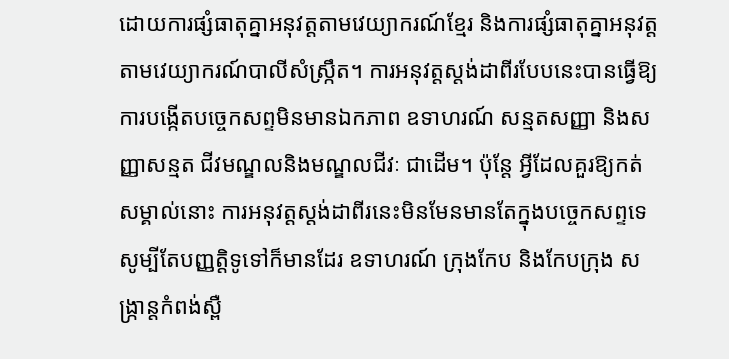ដោយការផ្សំធាតុគ្នាអនុវត្តតាមវេយ្យាករណ៍ខ្មែរ និងការផ្សំធាតុគ្នាអនុវត្តតាមវេយ្យាករណ៍បាលីសំស្រ្កឹត។ ការអនុវត្តស្តង់ដាពីរបែបនេះបានធ្វើឱ្យការបង្កើតបច្ចេកសព្ទមិនមានឯកភាព ឧទាហរណ៍ សន្មតសញ្ញា និងសញ្ញាសន្មត ជីវមណ្ឌលនិងមណ្ឌលជីវៈ ជាដើម។ ប៉ុន្តែ អ្វីដែលគួរឱ្យកត់សម្គាល់នោះ ការអនុវត្តស្តង់ដាពីរនេះមិនមែនមានតែក្នុងបច្ចេកសព្ទទេ សូម្បីតែបញ្ញត្តិទូទៅក៏មានដែរ ឧទាហរណ៍ ក្រុងកែប និងកែបក្រុង សង្ក្រាន្តកំពង់ស្ពឺ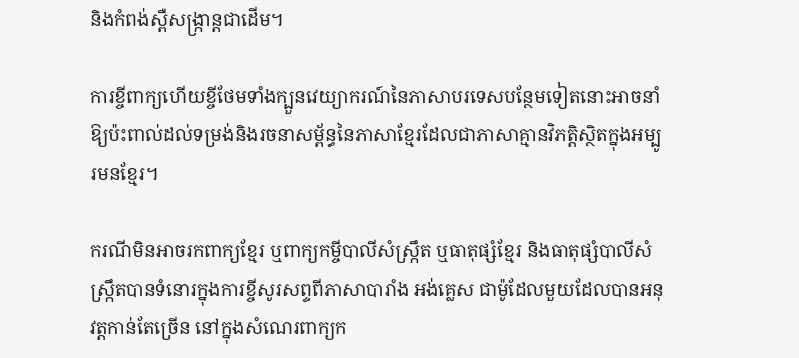និងកំពង់ស្ពឺសង្ក្រាន្តជាដើម។

ការខ្ចីពាក្យហើយខ្ចីថែមទាំងក្បួនវេយ្យាករណ៍នៃភាសាបរទេសបន្ថែមទៀតនោះអាចនាំឱ្យប៉ះពាល់ដល់ទម្រង់និងរចនាសម្ព័ន្ធនៃភាសាខ្មែរដែលជាភាសាគ្មានវិភត្តិស្ថិតក្នុងអម្បូរមនខ្មែរ។

ករណីមិនអាចរកពាក្យខ្មែរ ឬពាក្យកម្ចីបាលីសំស្ក្រឹត ឬធាតុផ្សំខ្មែរ និងធាតុផ្សំបាលីសំស្ក្រឹតបានទំនោរក្នុងការខ្ចីសូរសព្ទពីភាសាបារាំង អង់គ្លេស ជាម៉ូដែលមួយដែលបានអនុវត្តកាន់តែច្រើន នៅក្នុងសំណេរពាក្យក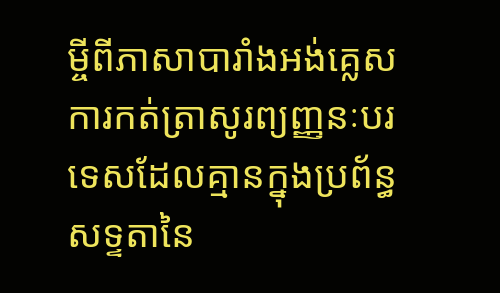ម្ចីពីភាសាបារាំងអង់គ្លេស ការកត់ត្រាសូរព្យញ្ញនៈបរទេសដែលគ្មានក្នុងប្រព័ន្ធសទ្ទតានៃ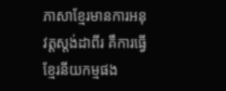ភាសាខ្មែរមានការអនុវត្តស្តង់ដាពីរ គឺការធ្វើខ្មែរនីយកម្មផង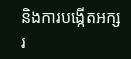និងការបង្កើតអក្សរ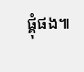ផ្គុំផង៕